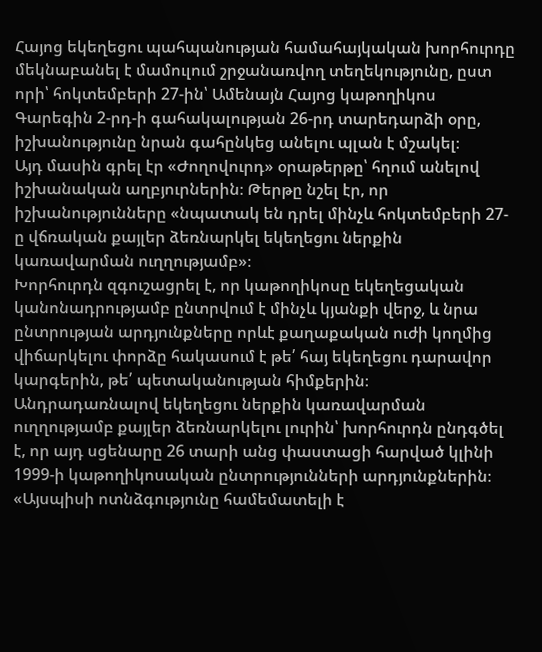Հայոց եկեղեցու պահպանության համահայկական խորհուրդը մեկնաբանել է մամուլում շրջանառվող տեղեկությունը, ըստ որի՝ հոկտեմբերի 27-ին՝ Ամենայն Հայոց կաթողիկոս Գարեգին 2-րդ-ի գահակալության 26-րդ տարեդարձի օրը, իշխանությունը նրան գահընկեց անելու պլան է մշակել։
Այդ մասին գրել էր «Ժողովուրդ» օրաթերթը՝ հղում անելով իշխանական աղբյուրներին։ Թերթը նշել էր, որ իշխանությունները «նպատակ են դրել մինչև հոկտեմբերի 27-ը վճռական քայլեր ձեռնարկել եկեղեցու ներքին կառավարման ուղղությամբ»։
Խորհուրդն զգուշացրել է, որ կաթողիկոսը եկեղեցական կանոնադրությամբ ընտրվում է մինչև կյանքի վերջ, և նրա ընտրության արդյունքները որևէ քաղաքական ուժի կողմից վիճարկելու փորձը հակասում է թե՛ հայ եկեղեցու դարավոր կարգերին, թե՛ պետականության հիմքերին։
Անդրադառնալով եկեղեցու ներքին կառավարման ուղղությամբ քայլեր ձեռնարկելու լուրին՝ խորհուրդն ընդգծել է, որ այդ սցենարը 26 տարի անց փաստացի հարված կլինի 1999-ի կաթողիկոսական ընտրությունների արդյունքներին։
«Այսպիսի ոտնձգությունը համեմատելի է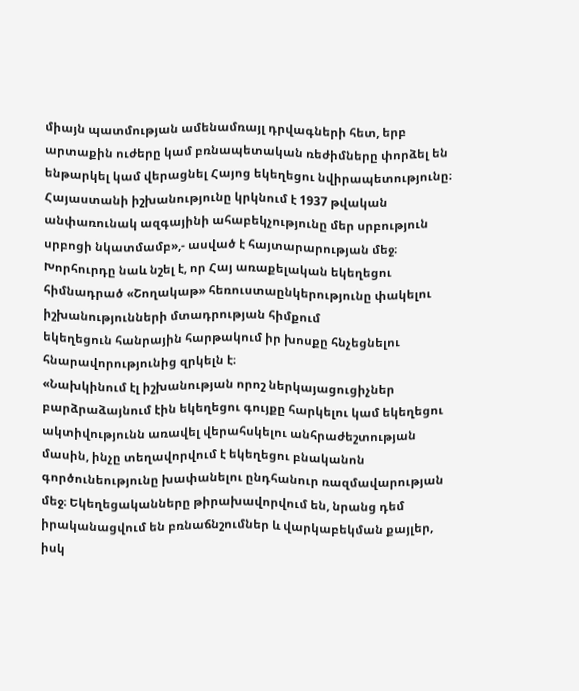միայն պատմության ամենամռայլ դրվագների հետ, երբ արտաքին ուժերը կամ բռնապետական ռեժիմները փորձել են ենթարկել կամ վերացնել Հայոց եկեղեցու նվիրապետությունը։ Հայաստանի իշխանությունը կրկնում է 1937 թվական անփառունակ ազգայինի ահաբեկչությունը մեր սրբություն սրբոցի նկատմամբ»,- ասված է հայտարարության մեջ։
Խորհուրդը նաև նշել է, որ Հայ առաքելական եկեղեցու հիմնադրած «Շողակաթ» հեռուստաընկերությունը փակելու իշխանությունների մտադրության հիմքում
եկեղեցուն հանրային հարթակում իր խոսքը հնչեցնելու հնարավորությունից զրկելն է։
«Նախկինում էլ իշխանության որոշ ներկայացուցիչներ բարձրաձայնում էին եկեղեցու գույքը հարկելու կամ եկեղեցու ակտիվությունն առավել վերահսկելու անհրաժեշտության մասին, ինչը տեղավորվում է եկեղեցու բնականոն գործունեությունը խափանելու ընդհանուր ռազմավարության մեջ։ Եկեղեցականները թիրախավորվում են, նրանց դեմ իրականացվում են բռնաճնշումներ և վարկաբեկման քայլեր, իսկ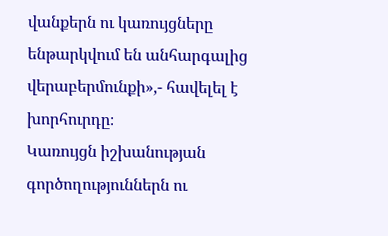վանքերն ու կառույցները ենթարկվում են անհարգալից վերաբերմունքի»,- հավելել է խորհուրդը։
Կառույցն իշխանության գործողություններն ու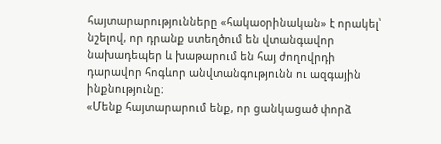հայտարարությունները «հակաօրինական» է որակել՝ նշելով, որ դրանք ստեղծում են վտանգավոր նախադեպեր և խաթարում են հայ ժողովրդի դարավոր հոգևոր անվտանգությունն ու ազգային ինքնությունը։
«Մենք հայտարարում ենք, որ ցանկացած փորձ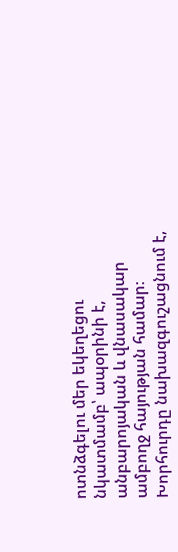ոտնձգելու մեր եկեղեցու նկատմամբ՝ ապօրինի է, անբարոյական և վնասակար ամբողջ հայության համար։ Խորհուրդը նախազգուշացնում է,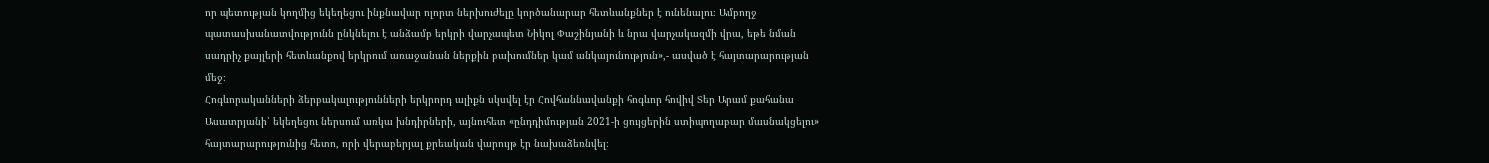որ պետության կողմից եկեղեցու ինքնավար ոլորտ ներխուժելը կործանարար հետևանքներ է ունենալու։ Ամբողջ պատասխանատվությունն ընկնելու է անձամբ երկրի վարչապետ Նիկոլ Փաշինյանի և նրա վարչակազմի վրա, եթե նման սադրիչ քայլերի հետևանքով երկրում առաջանան ներքին բախումներ կամ անկայունություն»,- ասված է հայտարարության մեջ։
Հոգևորականների ձերբակալությունների երկրորդ ալիքն սկսվել էր Հովհաննավանքի հոգևոր հովիվ Տեր Արամ քահանա Ասատրյանի՝ եկեղեցու ներսում առկա խնդիրների, այնուհետ «ընդդիմության 2021-ի ցույցերին ստիպողաբար մասնակցելու» հայտարարությունից հետո, որի վերաբերյալ քրեական վարույթ էր նախաձեռնվել։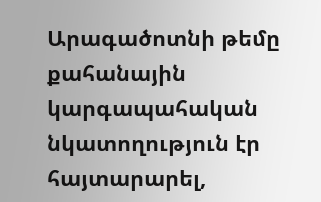Արագածոտնի թեմը քահանային կարգապահական նկատողություն էր հայտարարել,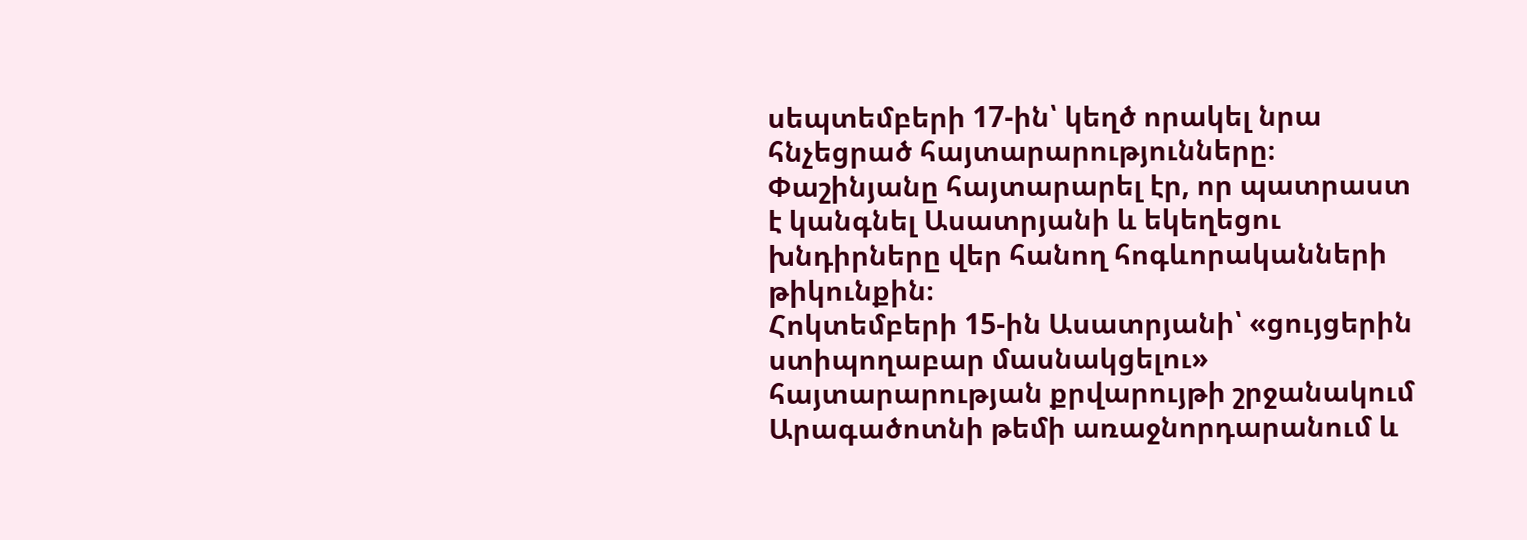սեպտեմբերի 17-ին՝ կեղծ որակել նրա հնչեցրած հայտարարությունները։ Փաշինյանը հայտարարել էր, որ պատրաստ է կանգնել Ասատրյանի և եկեղեցու խնդիրները վեր հանող հոգևորականների թիկունքին։
Հոկտեմբերի 15-ին Ասատրյանի՝ «ցույցերին ստիպողաբար մասնակցելու» հայտարարության քրվարույթի շրջանակում Արագածոտնի թեմի առաջնորդարանում և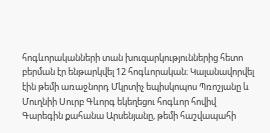հոգևորականների տան խուզարկություններից հետո բերման էր ենթարկվել 12 հոգևորական։ Կալանավորվել էին թեմի առաջնորդ Մկրտիչ եպիսկոպոս Պռոշյանը և Մուղնիի Սուրբ Գևորգ եկեղեցու հոգևոր հովիվ Գարեգին քահանա Արսենյանը, թեմի հաշվապահի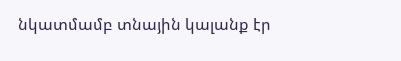նկատմամբ տնային կալանք էր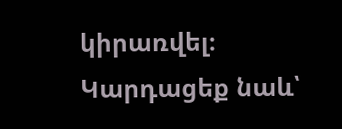կիրառվել։
Կարդացեք նաև՝